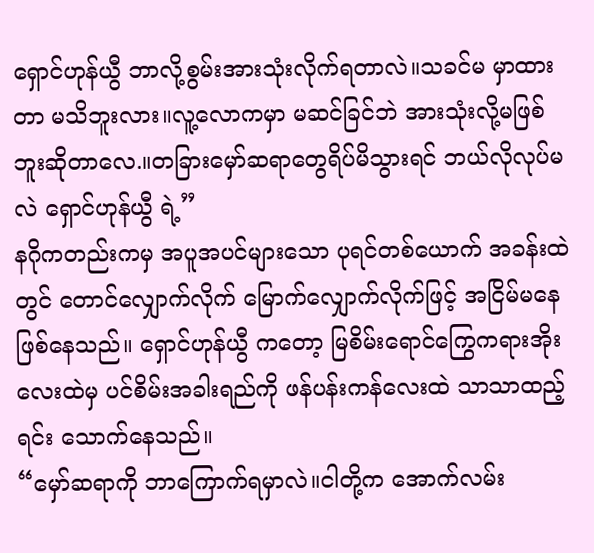ရှောင်ဟုန်ယွီ ဘာလို့စွမ်းအားသုံးလိုက်ရတာလဲ။သခင်မ မှာထားတာ မသိဘူးလား။လူ့လောကမှာ မဆင်ခြင်ဘဲ အားသုံးလို့မဖြစ်ဘူးဆိုတာလေ.။တခြားမှော်ဆရာတွေရိပ်မိသွားရင် ဘယ်လိုလုပ်မလဲ ရှောင်ဟုန်ယွီ ရဲ့”
နဂိုကတည်းကမှ အပူအပင်များသော ပုရင်တစ်ယောက် အခန်းထဲတွင် တောင်လျှောက်လိုက် မြောက်လျှောက်လိုက်ဖြင့် အငြိမ်မနေဖြစ်နေသည်။ ရှောင်ဟုန်ယွီ ကတော့ မြစိမ်းရောင်ကြွေကရားအိုးလေးထဲမှ ပင်စိမ်းအခါးရည်ကို ဖန်ပန်းကန်လေးထဲ သာသာထည့်ရင်း သောက်နေသည်။
“မှော်ဆရာကို ဘာကြောက်ရမှာလဲ။ငါတို့က အောက်လမ်း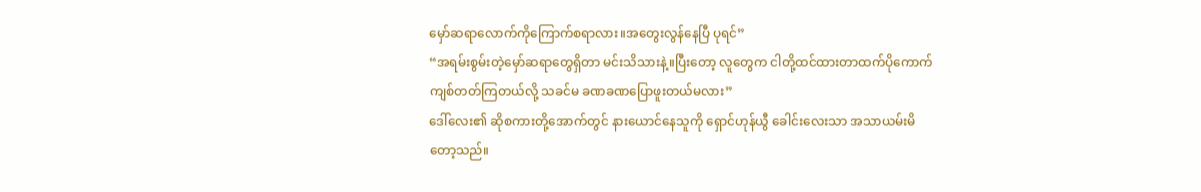မှော်ဆရာလောက်ကိုကြောက်စရာလား။အတွေးလွန်နေပြီ ပုရင်”
“အရမ်းစွမ်းတဲ့မှော်ဆရာတွေရှိတာ မင်းသိသားနဲ့။ပြီးတော့ လူတွေက ငါတို့ထင်ထားတာထက်ပိုကောက်ကျစ်တတ်ကြတယ်လို့ သခင်မ ခဏခဏပြောဖူးတယ်မလား”
ဒေါ်လေး၏ ဆိုစကားတို့အောက်တွင် နားယောင်နေသူကို ရှောင်ဟုန်ယွီ ခေါင်းလေးသာ အသာယမ်းမိတော့သည်။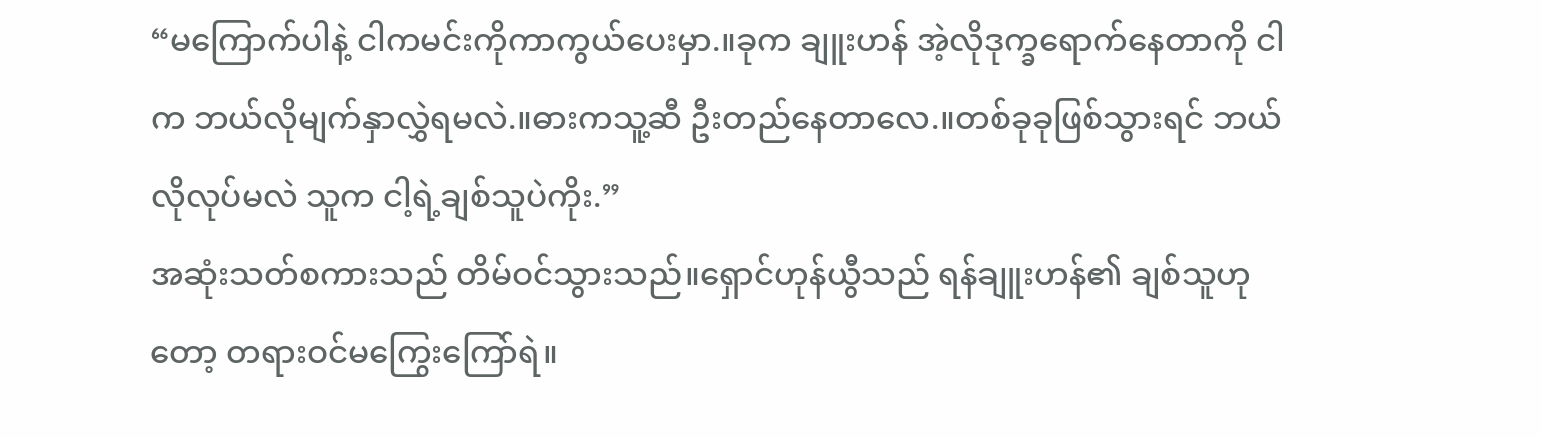“မကြောက်ပါနဲ့ ငါကမင်းကိုကာကွယ်ပေးမှာ.။ခုက ချူးဟန် အဲ့လိုဒုက္ခရောက်နေတာကို ငါက ဘယ်လိုမျက်နှာလွှဲရမလဲ.။ဓားကသူ့ဆီ ဦးတည်နေတာလေ.။တစ်ခုခုဖြစ်သွားရင် ဘယ်လိုလုပ်မလဲ သူက ငါ့ရဲ့ချစ်သူပဲကိုး.”
အဆုံးသတ်စကားသည် တိမ်ဝင်သွားသည်။ရှောင်ဟုန်ယွီသည် ရန်ချူးဟန်၏ ချစ်သူဟု တော့ တရားဝင်မကြွေးကြော်ရဲ။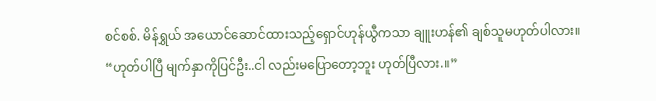စင်စစ်. မိန်ရွှယ် အယောင်ဆောင်ထားသည့်ရှောင်ဟုန်ယွီကသာ ချူးဟန်၏ ချစ်သူမဟုတ်ပါလား။
“ဟုတ်ပါပြီ မျက်နှာကိုပြင်ဦး..ငါ လည်းမပြောတော့ဘူး ဟုတ်ပြီလား.။”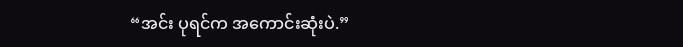“အင်း ပုရင်က အကောင်းဆုံးပဲ.”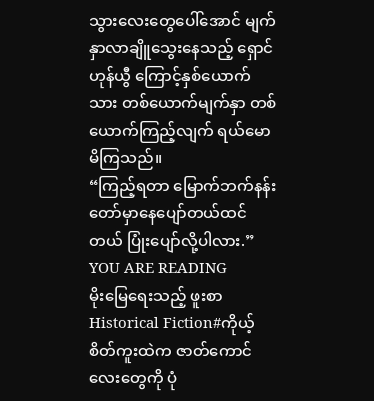သွားလေးတွေပေါ်အောင် မျက်နှာလာချိူသွေးနေသည့် ရှောင်ဟုန်ယွီ ကြောင့်နှစ်ယောက်သား တစ်ယောက်မျက်နှာ တစ်ယောက်ကြည့်လျက် ရယ်မောမိကြသည်။
“ကြည့်ရတာ မြောက်ဘက်နန်းတော်မှာနေပျော်တယ်ထင်တယ် ပြုံးပျော်လို့ပါလား.”
YOU ARE READING
မိုးမြေရေးသည့် ဖူးစာ
Historical Fiction#ကိုယ့်စိတ်ကူးထဲက ဇာတ်ကောင်လေးတွေကို ပုံ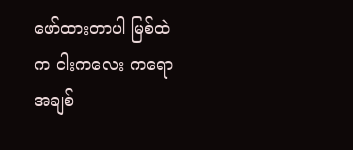ဖော်ထားတာပါ မြစ်ထဲက ငါးကလေး ကရော အချစ်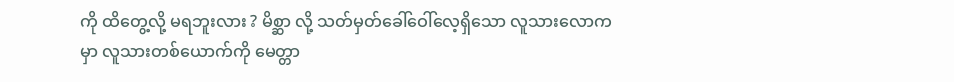ကို ထိတွေ့လို့ မရဘူးလား ? မိစ္ဆာ လို့ သတ်မှတ်ခေါ်ဝေါ်လေ့ရှိသော လူသားလောကမှာ လူသားတစ်ယောက်ကို မေတ္တာ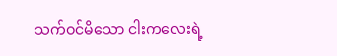သက်ဝင်မိသော ငါးကလေးရဲ့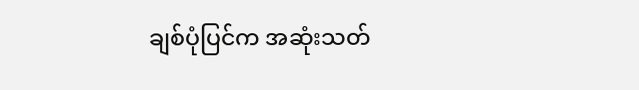ချစ်ပုံပြင်က အဆုံးသတ်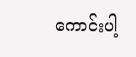ကောင်းပါ့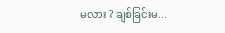မလား ? ချစ်ခြင်းမ...